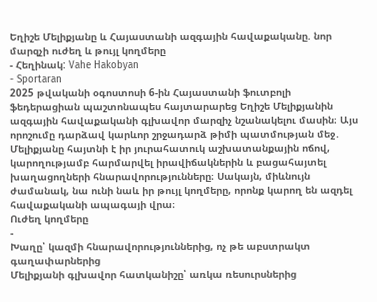Եղիշե Մելիքյանը և Հայաստանի ազգային հավաքականը. նոր մարզչի ուժեղ և թույլ կողմերը
- Հեղինակ: Vahe Hakobyan
- Sportaran
2025 թվականի օգոստոսի 6-ին Հայաստանի ֆուտբոլի ֆեդերացիան պաշտոնապես հայտարարեց Եղիշե Մելիքյանին ազգային հավաքականի գլխավոր մարզիչ նշանակելու մասին։ Այս որոշումը դարձավ կարևոր շրջադարձ թիմի պատմության մեջ․ Մելիքյանը հայտնի է իր յուրահատուկ աշխատանքային ոճով, կարողությամբ հարմարվել իրավիճակներին և բացահայտել խաղացողների հնարավորությունները։ Սակայն, միևնույն ժամանակ, նա ունի նաև իր թույլ կողմերը, որոնք կարող են ազդել հավաքականի ապագայի վրա։
Ուժեղ կողմերը
-
Խաղը՝ կազմի հնարավորություններից, ոչ թե աբստրակտ գաղափարներից
Մելիքյանի գլխավոր հատկանիշը՝ առկա ռեսուրսներից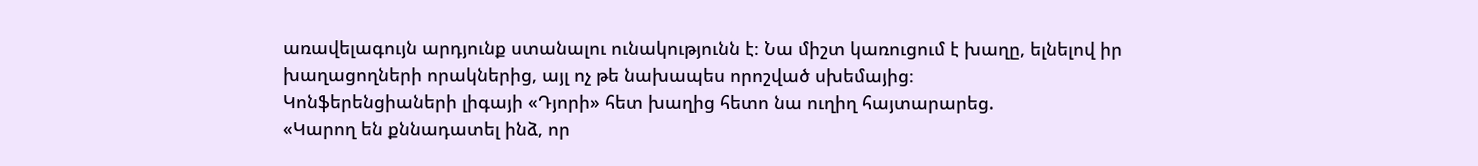առավելագույն արդյունք ստանալու ունակությունն է։ Նա միշտ կառուցում է խաղը, ելնելով իր խաղացողների որակներից, այլ ոչ թե նախապես որոշված սխեմայից։
Կոնֆերենցիաների լիգայի «Դյորի» հետ խաղից հետո նա ուղիղ հայտարարեց.
«Կարող են քննադատել ինձ, որ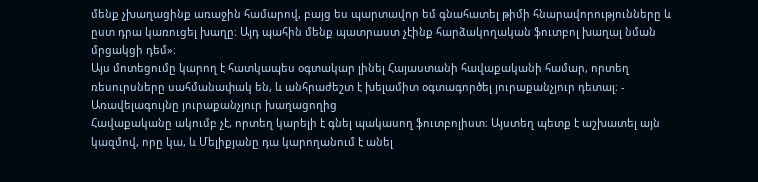մենք չխաղացինք առաջին համարով, բայց ես պարտավոր եմ գնահատել թիմի հնարավորությունները և ըստ դրա կառուցել խաղը։ Այդ պահին մենք պատրաստ չէինք հարձակողական ֆուտբոլ խաղալ նման մրցակցի դեմ»։
Այս մոտեցումը կարող է հատկապես օգտակար լինել Հայաստանի հավաքականի համար, որտեղ ռեսուրսները սահմանափակ են, և անհրաժեշտ է խելամիտ օգտագործել յուրաքանչյուր դետալ։ -
Առավելագույնը յուրաքանչյուր խաղացողից
Հավաքականը ակումբ չէ, որտեղ կարելի է գնել պակասող ֆուտբոլիստ։ Այստեղ պետք է աշխատել այն կազմով, որը կա, և Մելիքյանը դա կարողանում է անել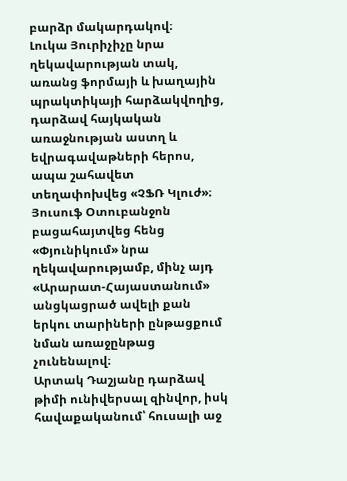բարձր մակարդակով։
Լուկա Յուրիչիչը նրա ղեկավարության տակ, առանց ֆորմայի և խաղային պրակտիկայի հարձակվողից, դարձավ հայկական առաջնության աստղ և եվրագավաթների հերոս, ապա շահավետ տեղափոխվեց «ՉՖՌ Կլուժ»։
Յուսուֆ Օտուբանջոն բացահայտվեց հենց «Փյունիկում» նրա ղեկավարությամբ, մինչ այդ «Արարատ-Հայաստանում» անցկացրած ավելի քան երկու տարիների ընթացքում նման առաջընթաց չունենալով։
Արտակ Դաշյանը դարձավ թիմի ունիվերսալ զինվոր, իսկ հավաքականում՝ հուսալի աջ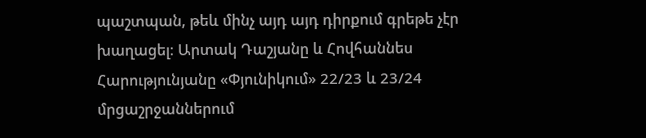պաշտպան, թեև մինչ այդ այդ դիրքում գրեթե չէր խաղացել։ Արտակ Դաշյանը և Հովհաննես Հարությունյանը «Փյունիկում» 22/23 և 23/24 մրցաշրջաններում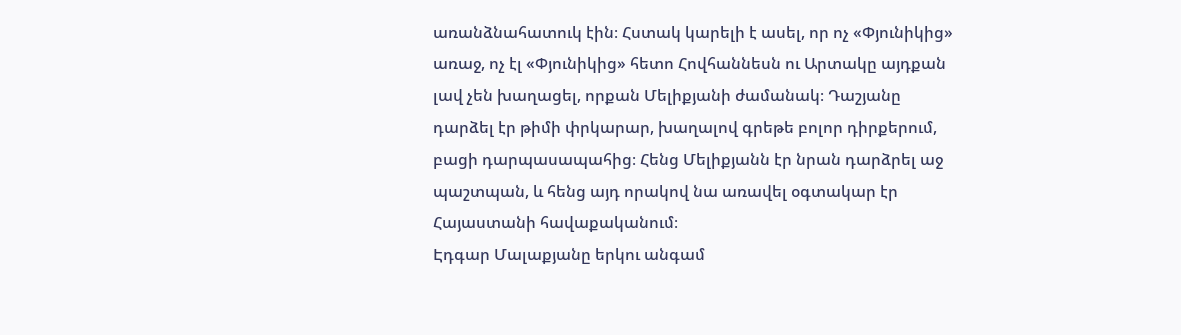առանձնահատուկ էին։ Հստակ կարելի է ասել, որ ոչ «Փյունիկից» առաջ, ոչ էլ «Փյունիկից» հետո Հովհաննեսն ու Արտակը այդքան լավ չեն խաղացել, որքան Մելիքյանի ժամանակ։ Դաշյանը դարձել էր թիմի փրկարար, խաղալով գրեթե բոլոր դիրքերում, բացի դարպասապահից։ Հենց Մելիքյանն էր նրան դարձրել աջ պաշտպան, և հենց այդ որակով նա առավել օգտակար էր Հայաստանի հավաքականում։
Էդգար Մալաքյանը երկու անգամ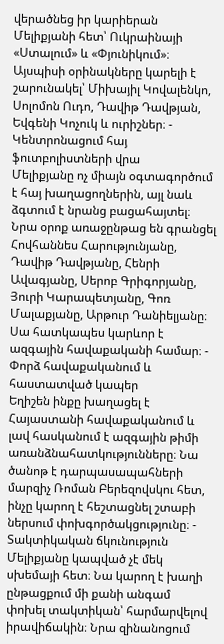վերածնեց իր կարիերան Մելիքյանի հետ՝ Ուկրաինայի «Ստալում» և «Փյունիկում»։
Այսպիսի օրինակները կարելի է շարունակել՝ Միխայիլ Կովալենկո, Սոլոմոն Ուդո, Դավիթ Դավթյան, Եվգենի Կոչուկ և ուրիշներ։ -
Կենտրոնացում հայ ֆուտբոլիստների վրա
Մելիքյանը ոչ միայն օգտագործում է հայ խաղացողներին, այլ նաև ձգտում է նրանց բացահայտել։ Նրա օրոք առաջընթաց են գրանցել Հովհաննես Հարությունյանը, Դավիթ Դավթյանը, Հենրի Ավագյանը, Սերոբ Գրիգորյանը, Յուրի Կարապետյանը, Գոռ Մալաքյանը, Արթուր Դանիելյանը։ Սա հատկապես կարևոր է ազգային հավաքականի համար։ -
Փորձ հավաքականում և հաստատված կապեր
Եղիշեն ինքը խաղացել է Հայաստանի հավաքականում և լավ հասկանում է ազգային թիմի առանձնահատկությունները։ Նա ծանոթ է դարպասապահների մարզիչ Ռոման Բերեզովսկու հետ, ինչը կարող է հեշտացնել շտաբի ներսում փոխգործակցությունը։ -
Տակտիկական ճկունություն
Մելիքյանը կապված չէ մեկ սխեմայի հետ։ Նա կարող է խաղի ընթացքում մի քանի անգամ փոխել տակտիկան՝ հարմարվելով իրավիճակին։ Նրա զինանոցում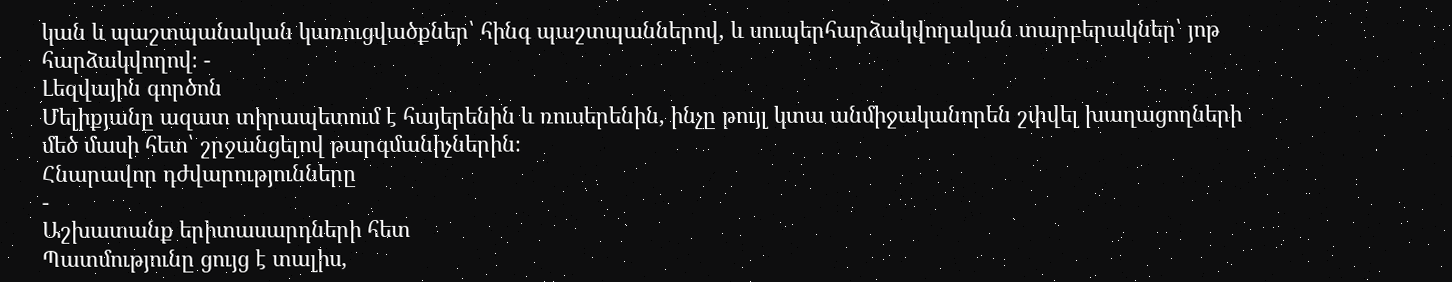կան և պաշտպանական կառուցվածքներ՝ հինգ պաշտպաններով, և սուպերհարձակվողական տարբերակներ՝ յոթ հարձակվողով։ -
Լեզվային գործոն
Մելիքյանը ազատ տիրապետում է հայերենին և ռուսերենին, ինչը թույլ կտա անմիջականորեն շփվել խաղացողների մեծ մասի հետ՝ շրջանցելով թարգմանիչներին։
Հնարավոր դժվարությունները
-
Աշխատանք երիտասարդների հետ
Պատմությունը ցույց է տալիս,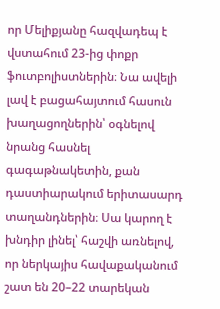որ Մելիքյանը հազվադեպ է վստահում 23-ից փոքր ֆուտբոլիստներին։ Նա ավելի լավ է բացահայտում հասուն խաղացողներին՝ օգնելով նրանց հասնել գագաթնակետին, քան դաստիարակում երիտասարդ տաղանդներին։ Սա կարող է խնդիր լինել՝ հաշվի առնելով, որ ներկայիս հավաքականում շատ են 20–22 տարեկան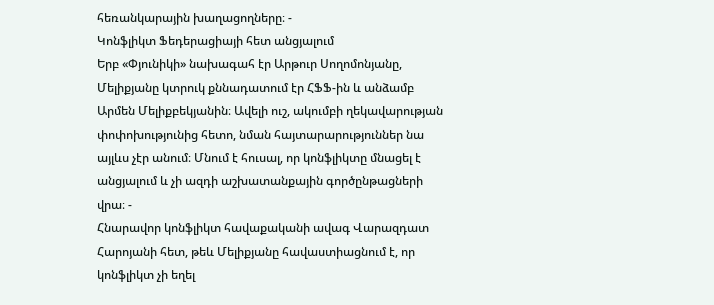հեռանկարային խաղացողները։ -
Կոնֆլիկտ Ֆեդերացիայի հետ անցյալում
Երբ «Փյունիկի» նախագահ էր Արթուր Սողոմոնյանը, Մելիքյանը կտրուկ քննադատում էր ՀՖՖ-ին և անձամբ Արմեն Մելիքբեկյանին։ Ավելի ուշ, ակումբի ղեկավարության փոփոխությունից հետո, նման հայտարարություններ նա այլևս չէր անում։ Մնում է հուսալ, որ կոնֆլիկտը մնացել է անցյալում և չի ազդի աշխատանքային գործընթացների վրա։ -
Հնարավոր կոնֆլիկտ հավաքականի ավագ Վարազդատ Հարոյանի հետ, թեև Մելիքյանը հավաստիացնում է, որ կոնֆլիկտ չի եղել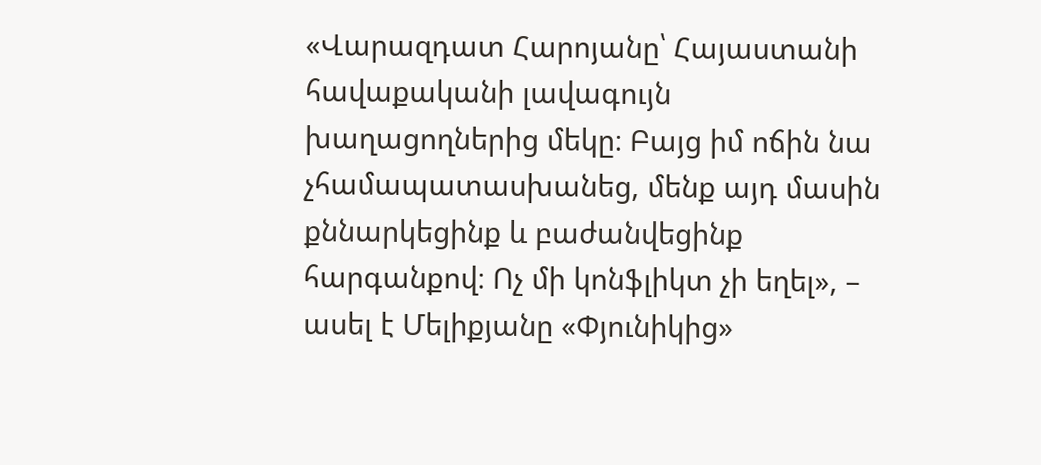«Վարազդատ Հարոյանը՝ Հայաստանի հավաքականի լավագույն խաղացողներից մեկը։ Բայց իմ ոճին նա չհամապատասխանեց, մենք այդ մասին քննարկեցինք և բաժանվեցինք հարգանքով։ Ոչ մի կոնֆլիկտ չի եղել», – ասել է Մելիքյանը «Փյունիկից»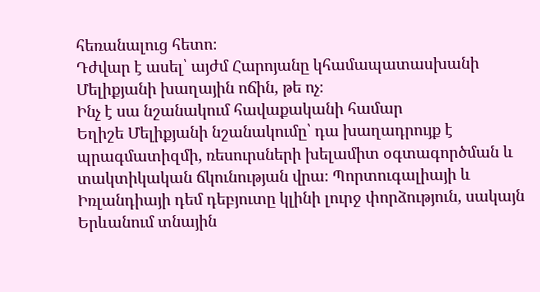հեռանալուց հետո։
Դժվար է ասել՝ այժմ Հարոյանը կհամապատասխանի Մելիքյանի խաղային ոճին, թե ոչ։
Ինչ է սա նշանակում հավաքականի համար
Եղիշե Մելիքյանի նշանակումը՝ դա խաղադրույք է պրագմատիզմի, ռեսուրսների խելամիտ օգտագործման և տակտիկական ճկունության վրա։ Պորտուգալիայի և Իռլանդիայի դեմ դեբյուտը կլինի լուրջ փորձություն, սակայն Երևանում տնային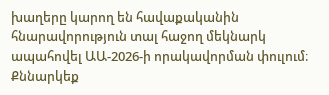խաղերը կարող են հավաքականին հնարավորություն տալ հաջող մեկնարկ ապահովել ԱԱ-2026-ի որակավորման փուլում։
Քննարկեք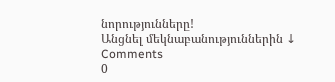նորությունները!
Անցնել մեկնաբանություններին ↓
Comments
0